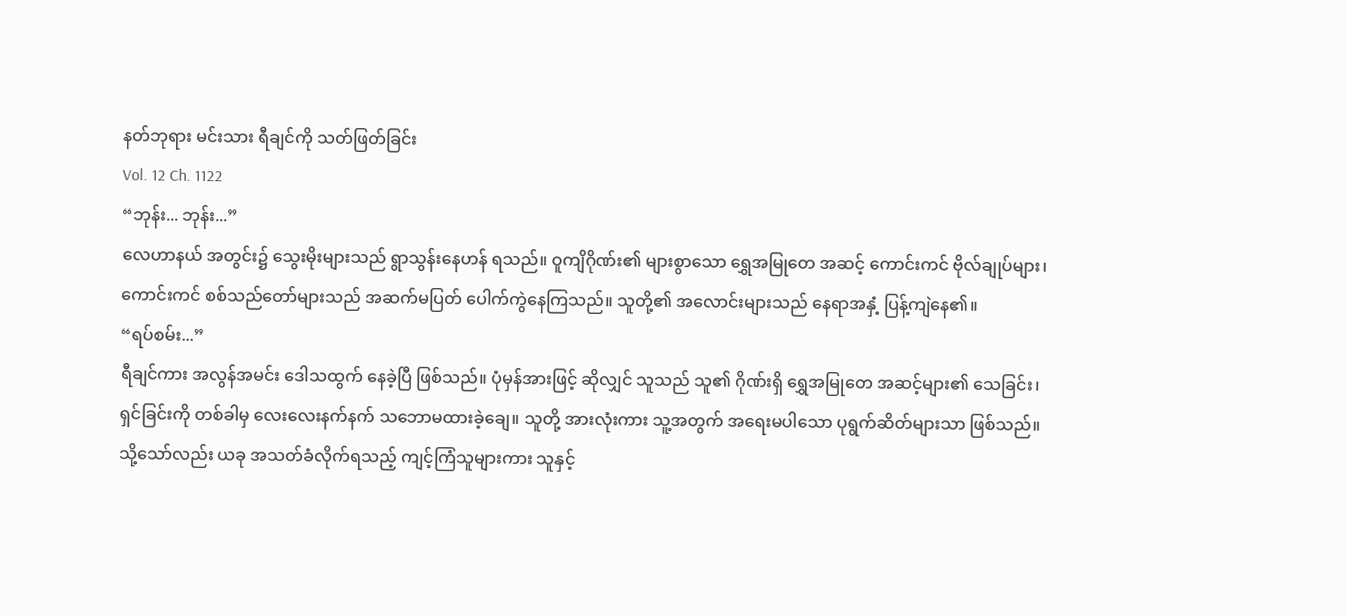နတ်ဘုရား မင်းသား ရီချင်ကို သတ်ဖြတ်ခြင်း
Vol. 12 Ch. 1122
“ဘုန်း... ဘုန်း...”
လေဟာနယ် အတွင်း၌ သွေးမိုးများသည် ရွာသွန်းနေဟန် ရသည်။ ဝူကျိဂိုဏ်း၏ များစွာသော ရွှေအမြုတေ အဆင့် ကောင်းကင် ဗိုလ်ချုပ်များ၊ ကောင်းကင် စစ်သည်တော်များသည် အဆက်မပြတ် ပေါက်ကွဲနေကြသည်။ သူတို့၏ အလောင်းများသည် နေရာအနှံ့ ပြန့်ကျဲနေ၏။
“ရပ်စမ်း...”
ရီချင်ကား အလွန်အမင်း ဒေါသထွက် နေခဲ့ပြီ ဖြစ်သည်။ ပုံမှန်အားဖြင့် ဆိုလျှင် သူသည် သူ၏ ဂိုဏ်းရှိ ရွှေအမြုတေ အဆင့်များ၏ သေခြင်း၊ ရှင်ခြင်းကို တစ်ခါမှ လေးလေးနက်နက် သဘောမထားခဲ့ချေ။ သူတို့ အားလုံးကား သူ့အတွက် အရေးမပါသော ပုရွက်ဆိတ်များသာ ဖြစ်သည်။ သို့သော်လည်း ယခု အသတ်ခံလိုက်ရသည့် ကျင့်ကြံသူများကား သူနှင့်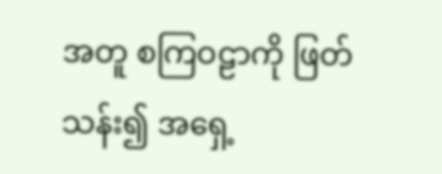အတူ စကြဝဠာကို ဖြတ်သန်း၍ အရှေ့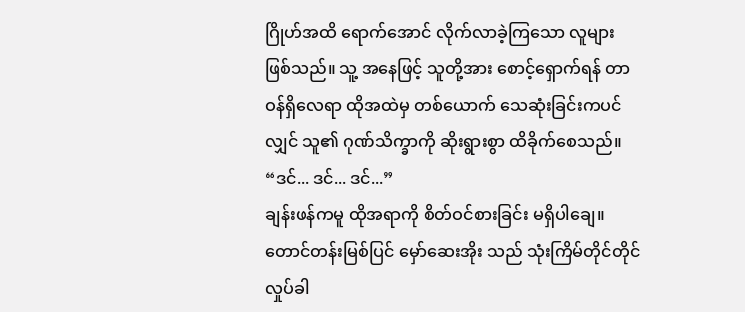ဂြိုဟ်အထိ ရောက်အောင် လိုက်လာခဲ့ကြသော လူများ ဖြစ်သည်။ သူ့ အနေဖြင့် သူတို့အား စောင့်ရှောက်ရန် တာဝန်ရှိလေရာ ထိုအထဲမှ တစ်ယောက် သေဆုံးခြင်းကပင်လျှင် သူ၏ ဂုဏ်သိက္ခာကို ဆိုးရွားစွာ ထိခိုက်စေသည်။
“ဒင်... ဒင်... ဒင်...”
ချန်းဖန်ကမူ ထိုအရာကို စိတ်ဝင်စားခြင်း မရှိပါချေ။ တောင်တန်းမြစ်ပြင် မှော်ဆေးအိုး သည် သုံးကြိမ်တိုင်တိုင် လှုပ်ခါ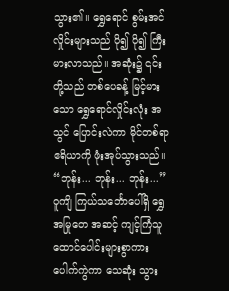သွား၏။ ရွှေရောင် စွမ်းအင်လှိုင်းများသည် ပို၍ ပို၍ ကြီးမားလာသည်။ အဆုံး၌ ၎င်းတို့သည် တစ်ပေခန့် မြင့်မားသော ရွှေရောင်လှိုင်းလုံး အသွင် ပြောင်းလဲကာ မိုင်တစ်ရာ ဧရိယာကို ဖုံးအုပ်သွားသည်။
“ဘုန်း... ဘုန်း... ဘုန်း...”
ဝူကျိ ကြယ်သင်္ဘောပေါ်ရှိ ရွှေအမြုတေ အဆင့် ကျင့်ကြံသူ ထောင်ပေါင်းများစွာကား ပေါက်ကွဲကာ သေဆုံး သွား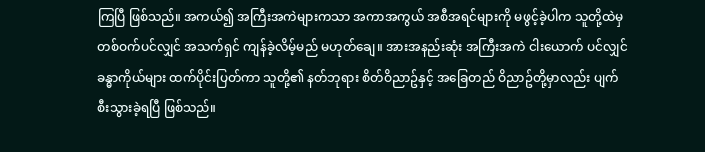ကြပြီ ဖြစ်သည်။ အကယ်၍ အကြီးအကဲများကသာ အကာအကွယ် အစီအရင်များကို မဖွင့်ခဲ့ပါက သူတို့ထဲမှ တစ်ဝက်ပင်လျှင် အသက်ရှင် ကျန်ခဲ့လိမ့်မည် မဟုတ်ချေ။ အားအနည်းဆုံး အကြီးအကဲ ငါးယောက် ပင်လျှင် ခန္ဓာကိုယ်များ ထက်ပိုင်းပြတ်ကာ သူတို့၏ နတ်ဘုရား စိတ်ဝိညာဥ်နှင့် အခြေတည် ဝိညာဥ်တို့မှာလည်း ပျက်စီးသွားခဲ့ရပြီ ဖြစ်သည်။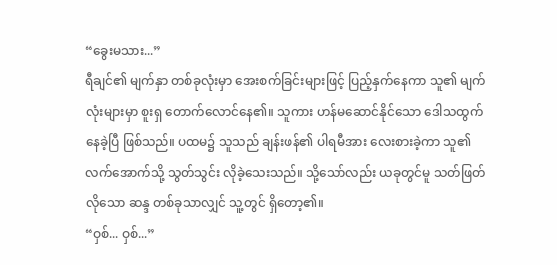“ခွေးမသား...”
ရီချင်၏ မျက်နှာ တစ်ခုလုံးမှာ အေးစက်ခြင်းများဖြင့် ပြည့်နှက်နေကာ သူ၏ မျက်လုံးများမှာ စူးရှ တောက်လောင်နေ၏။ သူကား ဟန်မဆောင်နိုင်သော ဒေါသထွက် နေခဲ့ပြီ ဖြစ်သည်။ ပထမ၌ သူသည် ချန်းဖန်၏ ပါရမီအား လေးစားခဲ့ကာ သူ၏ လက်အောက်သို့ သွတ်သွင်း လိုခဲ့သေးသည်။ သို့သော်လည်း ယခုတွင်မူ သတ်ဖြတ်လိုသော ဆန္ဒ တစ်ခုသာလျှင် သူ့တွင် ရှိတော့၏။
“ဝှစ်... ဝှစ်...”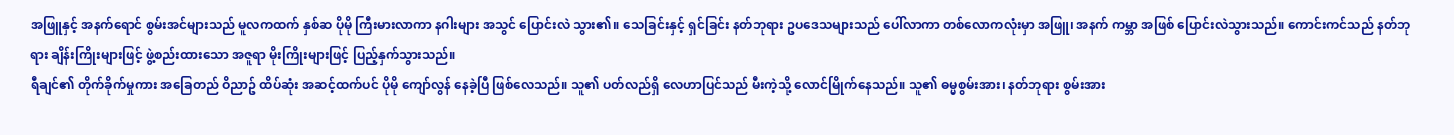အဖြူနှင့် အနက်ရောင် စွမ်းအင်များသည် မူလကထက် နှစ်ဆ ပိုမို ကြီးမားလာကာ နဂါးများ အသွင် ပြောင်းလဲ သွား၏။ သေခြင်းနှင့် ရှင်ခြင်း နတ်ဘုရား ဥပဒေသများသည် ပေါ်လာကာ တစ်လောကလုံးမှာ အဖြူ၊ အနက် ကမ္ဘာ အဖြစ် ပြောင်းလဲသွားသည်။ ကောင်းကင်သည် နတ်ဘုရား ချိန်းကြိုးများဖြင့် ဖွဲ့စည်းထားသော အဇူရာ မိုးကြိုးများဖြင့် ပြည့်နှက်သွားသည်။
ရီချင်၏ တိုက်ခိုက်မှုကား အခြေတည် ဝိညာဥ် ထိပ်ဆုံး အဆင့်ထက်ပင် ပိုမို ကျော်လွန် နေခဲ့ပြီ ဖြစ်လေသည်။ သူ၏ ပတ်လည်ရှိ လေဟာပြင်သည် မီးကဲ့သို့ လောင်မြိုက်နေသည်။ သူ၏ ဓမ္မစွမ်းအား၊ နတ်ဘုရား စွမ်းအား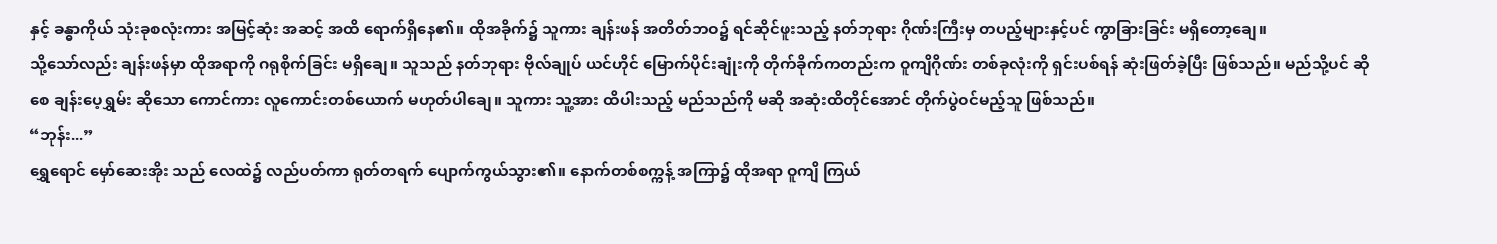နှင့် ခန္ဓာကိုယ် သုံးခုစလုံးကား အမြင့်ဆုံး အဆင့် အထိ ရောက်ရှိနေ၏။ ထိုအခိုက်၌ သူကား ချန်းဖန် အတိတ်ဘဝ၌ ရင်ဆိုင်ဖူးသည့် နတ်ဘုရား ဂိုဏ်းကြီးမှ တပည့်များနှင့်ပင် ကွာခြားခြင်း မရှိတော့ချေ။
သို့သော်လည်း ချန်းဖန်မှာ ထိုအရာကို ဂရုစိုက်ခြင်း မရှိချေ။ သူသည် နတ်ဘုရား ဗိုလ်ချုပ် ယင်ဟိုင် မြောက်ပိုင်းချုံးကို တိုက်ခိုက်ကတည်းက ဝူကျိဂိုဏ်း တစ်ခုလုံးကို ရှင်းပစ်ရန် ဆုံးဖြတ်ခဲ့ပြီး ဖြစ်သည်။ မည်သို့ပင် ဆိုစေ ချန်းပေ့ရွှမ်း ဆိုသော ကောင်ကား လူကောင်းတစ်ယောက် မဟုတ်ပါချေ။ သူကား သူ့အား ထိပါးသည့် မည်သည်ကို မဆို အဆုံးထိတိုင်အောင် တိုက်ပွဲဝင်မည့်သူ ဖြစ်သည်။
“ဘုန်း...”
ရွှေရောင် မှော်ဆေးအိုး သည် လေထဲ၌ လည်ပတ်ကာ ရုတ်တရက် ပျောက်ကွယ်သွား၏။ နောက်တစ်စက္ကန့် အကြာ၌ ထိုအရာ ဝူကျိ ကြယ်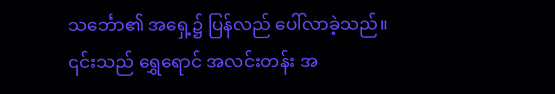သင်္ဘော၏ အရှေ့၌ ပြန်လည် ပေါ်လာခဲ့သည်။ ၎င်းသည် ရွှေရောင် အလင်းတန်း အ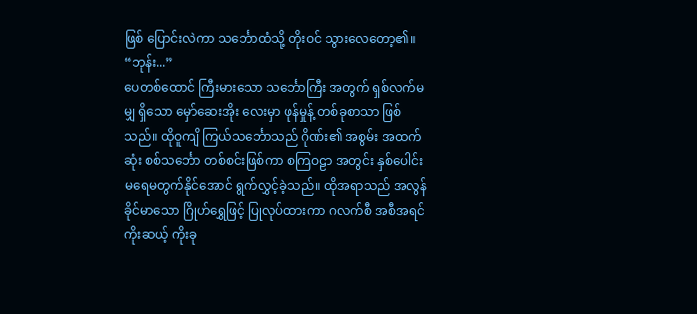ဖြစ် ပြောင်းလဲကာ သင်္ဘောထံသို့ တိုးဝင် သွားလေတော့၏။
“ဘုန်း...”
ပေတစ်ထောင် ကြီးမားသော သင်္ဘောကြီး အတွက် ရှစ်လက်မမျှ ရှိသော မှော်ဆေးအိုး လေးမှာ ဖုန်မှုန့် တစ်ခုစာသာ ဖြစ်သည်။ ထိုဝူကျိ ကြယ်သင်္ဘောသည် ဂိုဏ်း၏ အစွမ်း အထက်ဆုံး စစ်သင်္ဘော တစ်စင်းဖြစ်ကာ စကြဝဠာ အတွင်း နှစ်ပေါင်း မရေမတွက်နိုင်အောင် ရွက်လွှင့်ခဲ့သည်။ ထိုအရာသည် အလွန် ခိုင်မာသော ဂြိုဟ်ရွှေဖြင့် ပြုလုပ်ထားကာ ဂလက်စီ အစီအရင် ကိုးဆယ့် ကိုးခု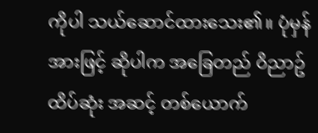ကိုပါ သယ်ဆောင်ထားသေး၏။ ပုံမှန်အားဖြင့် ဆိုပါက အခြေတည် ဝိညာဥ် ထိပ်ဆုံး အဆင့် တစ်ယောက်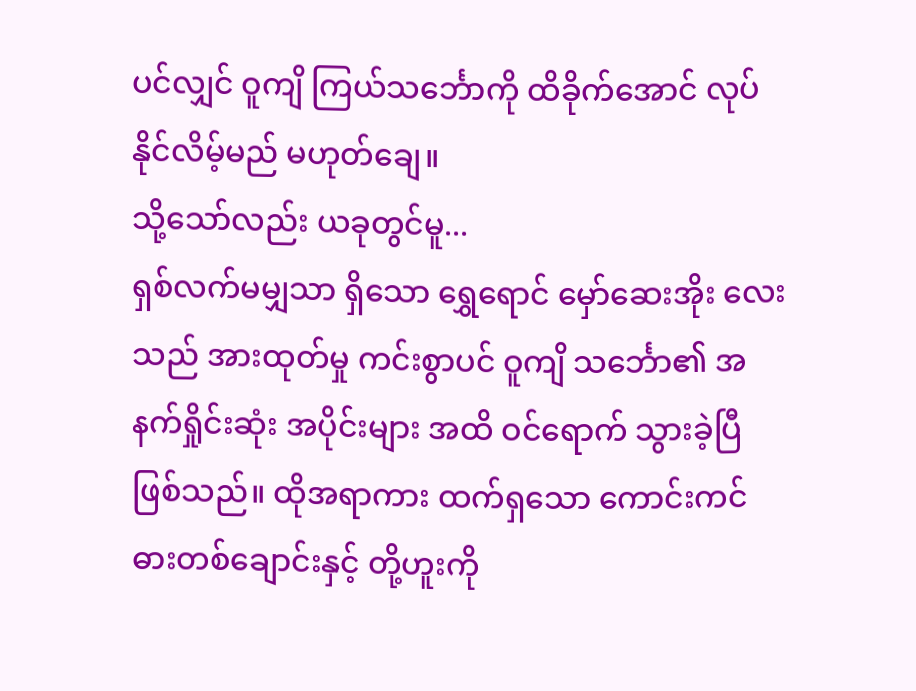ပင်လျှင် ဝူကျိ ကြယ်သင်္ဘောကို ထိခိုက်အောင် လုပ်နိုင်လိမ့်မည် မဟုတ်ချေ။
သို့သော်လည်း ယခုတွင်မူ...
ရှစ်လက်မမျှသာ ရှိသော ရွှေရောင် မှော်ဆေးအိုး လေးသည် အားထုတ်မှု ကင်းစွာပင် ဝူကျိ သင်္ဘော၏ အနက်ရှိုင်းဆုံး အပိုင်းများ အထိ ဝင်ရောက် သွားခဲ့ပြီ ဖြစ်သည်။ ထိုအရာကား ထက်ရှသော ကောင်းကင် ဓားတစ်ချောင်းနှင့် တို့ဟူးကို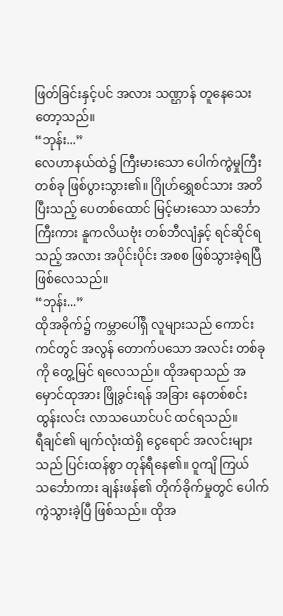ဖြတ်ခြင်းနှင့်ပင် အလား သဏ္ဌာန် တူနေသေးတော့သည်။
“ဘုန်း...”
လေဟာနယ်ထဲ၌ ကြီးမားသော ပေါက်ကွဲမှုကြီး တစ်ခု ဖြစ်ပွားသွား၏။ ဂြိုဟ်ရွှေစင်သား အတိ ပြီးသည့် ပေတစ်ထောင် မြင့်မားသော သင်္ဘောကြီးကား နူကလိယဗုံး တစ်ဘီလျံနှင့် ရင်ဆိုင်ရသည့် အလား အပိုင်းပိုင်း အစစ ဖြစ်သွားခဲ့ရပြီ ဖြစ်လေသည်။
“ဘုန်း...”
ထိုအခိုက်၌ ကမ္ဘာပေါ်ရှိ လူများသည် ကောင်းကင်တွင် အလွန် တောက်ပသော အလင်း တစ်ခုကို တွေ့မြင် ရလေသည်။ ထိုအရာသည် အမှောင်ထုအား ဖြိုခွင်းရန် အခြား နေတစ်စင်း ထွန်းလင်း လာသယောင်ပင် ထင်ရသည်။
ရီချင်၏ မျက်လုံးထဲရှိ ငွေရောင် အလင်းများသည် ပြင်းထန်စွာ တုန်ရီနေ၏။ ဝူကျိ ကြယ်သင်္ဘောကား ချန်းဖန်၏ တိုက်ခိုက်မှုတွင် ပေါက်ကွဲသွားခဲ့ပြီ ဖြစ်သည်။ ထိုအ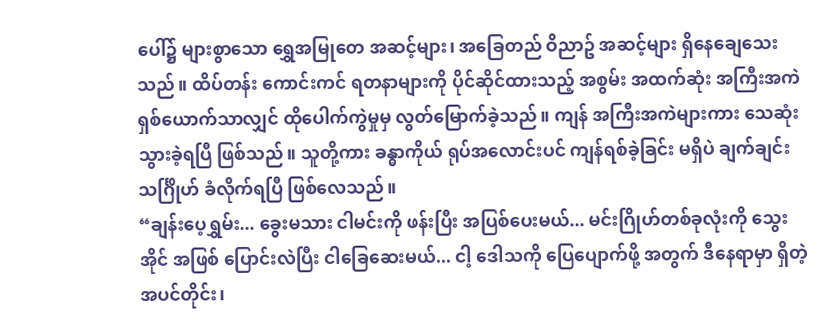ပေါ်၌ များစွာသော ရွှေအမြုတေ အဆင့်များ၊ အခြေတည် ဝိညာဥ် အဆင့်များ ရှိနေချေသေးသည်။ ထိပ်တန်း ကောင်းကင် ရတနာများကို ပိုင်ဆိုင်ထားသည့် အစွမ်း အထက်ဆုံး အကြီးအကဲ ရှစ်ယောက်သာလျှင် ထိုပေါက်ကွဲမှုမှ လွတ်မြောက်ခဲ့သည်။ ကျန် အကြီးအကဲများကား သေဆုံးသွားခဲ့ရပြီ ဖြစ်သည်။ သူတို့ကား ခန္ဓာကိုယ် ရုပ်အလောင်းပင် ကျန်ရစ်ခဲ့ခြင်း မရှိပဲ ချက်ချင်း သင်္ဂြိုဟ် ခံလိုက်ရပြီ ဖြစ်လေသည်။
“ချန်းပေ့ရွှမ်း... ခွေးမသား ငါမင်းကို ဖန်းပြီး အပြစ်ပေးမယ်... မင်းဂြိုဟ်တစ်ခုလုံးကို သွေးအိုင် အဖြစ် ပြောင်းလဲပြီး ငါခြေဆေးမယ်... ငါ့ ဒေါသကို ပြေပျောက်ဖို့ အတွက် ဒီနေရာမှာ ရှိတဲ့ အပင်တိုင်း၊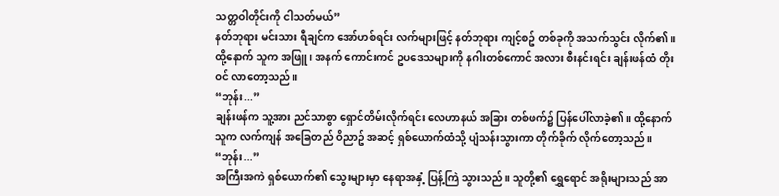သတ္တဝါတိုင်းကို ငါသတ်မယ်”
နတ်ဘုရား မင်းသား ရီချင်က အော်ဟစ်ရင်း လက်များဖြင့် နတ်ဘုရား ကျင့်စဥ် တစ်ခုကို အသက်သွင်း လိုက်၏။ ထို့နောက် သူက အဖြူ၊ အနက် ကောင်းကင် ဥပဒေသများကို နဂါးတစ်ကောင် အလား စီးနင်းရင်း ချန်းဖန်ထံ တိုးဝင် လာတော့သည်။
“ဘုန်း...”
ချန်းဖန်က သူ့အား ညင်သာစွာ ရှောင်တိမ်းလိုက်ရင်း လေဟာနယ် အခြား တစ်ဖက်၌ ပြန်ပေါ်လာခဲ့၏။ ထို့နောက် သူက လက်ကျန် အခြေတည် ဝိညာဥ် အဆင့် ရှစ်ယောက်ထံသို့ ပျံသန်းသွားကာ တိုက်ခိုက် လိုက်တော့သည်။
“ဘုန်း...”
အကြီးအကဲ ရှစ်ယောက်၏ သွေးများမှာ နေရာအနှံ့ ပြန့်ကြဲ သွားသည်။ သူတို့၏ ရွှေရောင် အရိုးများသည် အာ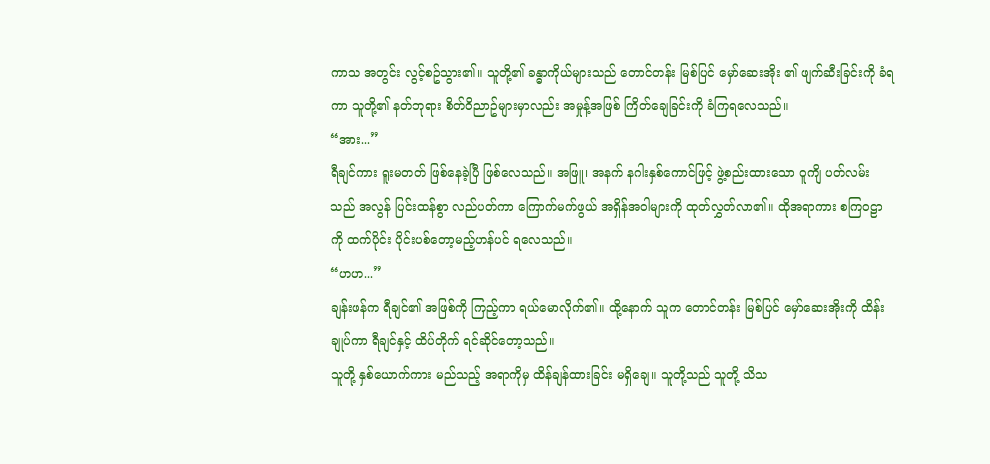ကာသ အတွင်း လွင့်စဥ်သွား၏။ သူတို့၏ ခန္ဓာကိုယ်များသည် တောင်တန်း မြစ်ပြင် မှော်ဆေးအိုး ၏ ဖျက်ဆီးခြင်းကို ခံရကာ သူတို့၏ နတ်ဘုရား စိတ်ဝိညာဥ်များမှာလည်း အမှုန့်အဖြစ် ကြိတ်ချေခြင်းကို ခံကြရလေသည်။
“အား...”
ရီချင်ကား ရူးမတတ် ဖြစ်နေခဲ့ပြီ ဖြစ်လေသည်။ အဖြူ၊ အနက် နဂါးနှစ်ကောင်ဖြင့် ဖွဲ့စည်းထားသော ဝူကျိ ပတ်လမ်းသည် အလွန် ပြင်းထန်စွာ လည်ပတ်ကာ ကြောက်မက်ဖွယ် အရှိန်အဝါများကို ထုတ်လွှတ်လာ၏။ ထိုအရာကား စကြဝဠာကို ထက်ပိုင်း ပိုင်းပစ်တော့မည့်ဟန်ပင် ရလေသည်။
“ဟဟ...”
ချန်းဖန်က ရီချင်၏ အဖြစ်ကို ကြည့်ကာ ရယ်မောလိုက်၏။ ထို့နောက် သူက တောင်တန်း မြစ်ပြင် မှော်ဆေးအိုးကို ထိန်းချုပ်ကာ ရီချင်နှင့် ထိပ်တိုက် ရင်ဆိုင်တော့သည်။
သူတို့ နှစ်ယောက်ကား မည်သည့် အရာကိုမှ ထိန်ချန်ထားခြင်း မရှိချေ။ သူတို့သည် သူတို့ သိသ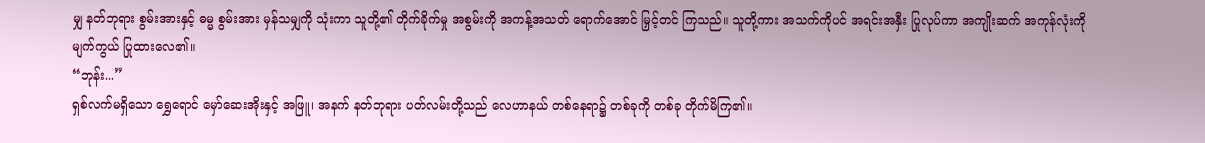မျှ နတ်ဘုရား စွမ်းအားနှင့် ဓမ္မ စွမ်းအား မှန်သမျှကို သုံးကာ သူတို့၏ တိုက်ခိုက်မှု အစွမ်းကို အကန့်အသတ် ရောက်အောင် မြှင့်တင် ကြသည်။ သူတို့ကား အသက်ကိုပင် အရင်းအနှီး ပြုလုပ်ကာ အကျိုးဆက် အကုန်လုံးကို မျက်ကွယ် ပြုထားလေ၏။
“ဘုန်း...”
ရှစ်လက်မရှိသော ရွှေရောင် မှော်ဆေးအိုးနှင့် အဖြူ၊ အနက် နတ်ဘုရား ပတ်လမ်းတို့သည် လေဟာနယ် တစ်နေရာ၌ တစ်ခုကို တစ်ခု တိုက်မိကြ၏။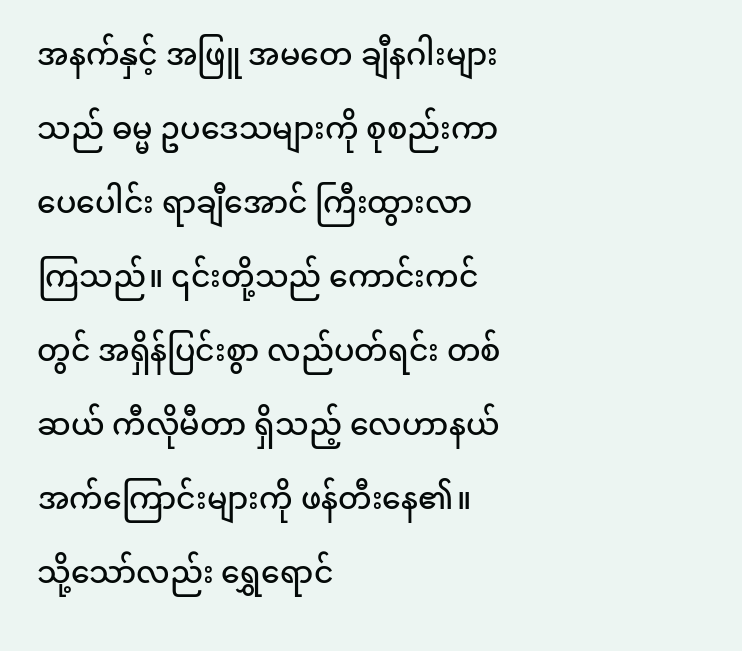အနက်နှင့် အဖြူ အမတေ ချီနဂါးများသည် ဓမ္မ ဥပဒေသများကို စုစည်းကာ ပေပေါင်း ရာချီအောင် ကြီးထွားလာကြသည်။ ၎င်းတို့သည် ကောင်းကင်တွင် အရှိန်ပြင်းစွာ လည်ပတ်ရင်း တစ်ဆယ် ကီလိုမီတာ ရှိသည့် လေဟာနယ် အက်ကြောင်းများကို ဖန်တီးနေ၏။ သို့သော်လည်း ရွှေရောင်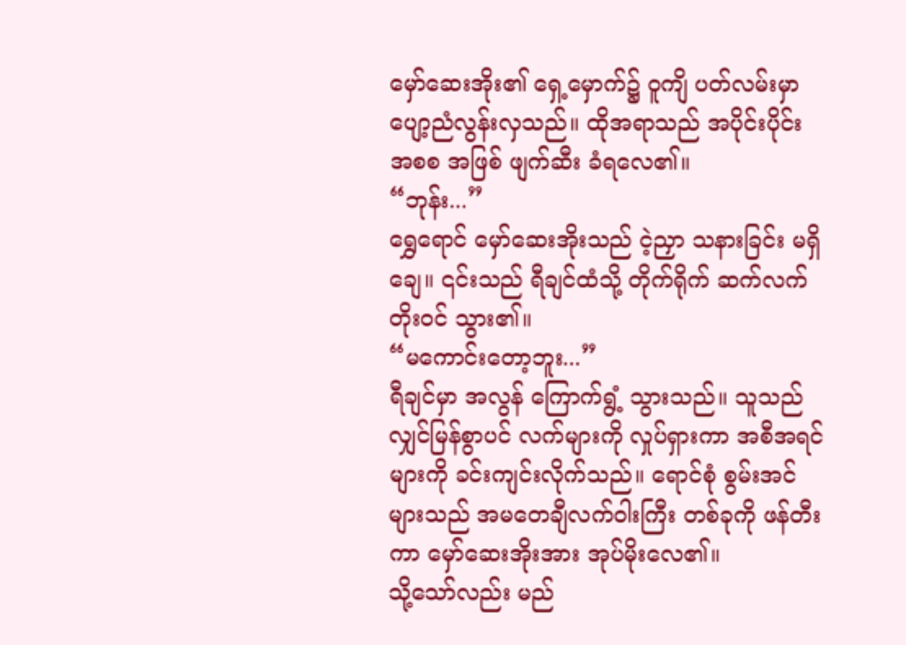မှော်ဆေးအိုး၏ ရှေ့မှောက်၌ ဝူကျိ ပတ်လမ်းမှာ ပျော့ညံလွန်းလှသည်။ ထိုအရာသည် အပိုင်းပိုင်း အစစ အဖြစ် ဖျက်ဆီး ခံရလေ၏။
“ဘုန်း...”
ရွှေရောင် မှော်ဆေးအိုးသည် ငဲ့ညှာ သနားခြင်း မရှိချေ။ ၎င်းသည် ရီချင်ထံသို့ တိုက်ရိုက် ဆက်လက် တိုးဝင် သွား၏။
“မကောင်းတော့ဘူး...”
ရီချင်မှာ အလွန် ကြောက်ရွံ့ သွားသည်။ သူသည် လျှင်မြန်စွာပင် လက်များကို လှုပ်ရှားကာ အစီအရင်များကို ခင်းကျင်းလိုက်သည်။ ရောင်စုံ စွမ်းအင်များသည် အမတေချီလက်ဝါးကြီး တစ်ခုကို ဖန်တီးကာ မှော်ဆေးအိုးအား အုပ်မိုးလေ၏။
သို့သော်လည်း မည်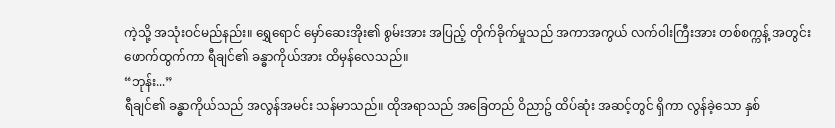ကဲ့သို့ အသုံးဝင်မည်နည်း။ ရွှေရောင် မှော်ဆေးအိုး၏ စွမ်းအား အပြည့် တိုက်ခိုက်မှုသည် အကာအကွယ် လက်ဝါးကြီးအား တစ်စက္ကန့် အတွင်း ဖောက်ထွက်ကာ ရီချင်၏ ခန္ဓာကိုယ်အား ထိမှန်လေသည်။
“ဘုန်း...”
ရီချင်၏ ခန္ဓာကိုယ်သည် အလွန်အမင်း သန်မာသည်။ ထိုအရာသည် အခြေတည် ဝိညာဥ် ထိပ်ဆုံး အဆင့်တွင် ရှိကာ လွန်ခဲ့သော နှစ်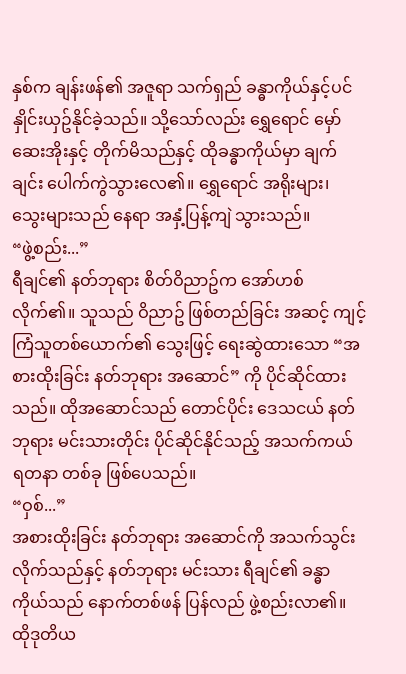နှစ်က ချန်းဖန်၏ အဇူရာ သက်ရှည် ခန္ဓာကိုယ်နှင့်ပင် နှိုင်းယှဥ်နိုင်ခဲ့သည်။ သို့သော်လည်း ရွှေရောင် မှော်ဆေးအိုးနှင့် တိုက်မိသည်နှင့် ထိုခန္ဓာကိုယ်မှာ ချက်ချင်း ပေါက်ကွဲသွားလေ၏။ ရွှေရောင် အရိုးများ၊ သွေးများသည် နေရာ အနှံ့ပြန့်ကျဲ သွားသည်။
“ဖွဲ့စည်း...”
ရီချင်၏ နတ်ဘုရား စိတ်ဝိညာဥ်က အော်ဟစ်လိုက်၏။ သူသည် ဝိညာဥ် ဖြစ်တည်ခြင်း အဆင့် ကျင့်ကြံသူတစ်ယောက်၏ သွေးဖြင့် ရေးဆွဲထားသော “အစားထိုးခြင်း နတ်ဘုရား အဆောင်” ကို ပိုင်ဆိုင်ထားသည်။ ထိုအဆောင်သည် တောင်ပိုင်း ဒေသငယ် နတ်ဘုရား မင်းသားတိုင်း ပိုင်ဆိုင်နိုင်သည့် အသက်ကယ် ရတနာ တစ်ခု ဖြစ်ပေသည်။
“ဝှစ်...”
အစားထိုးခြင်း နတ်ဘုရား အဆောင်ကို အသက်သွင်းလိုက်သည်နှင့် နတ်ဘုရား မင်းသား ရီချင်၏ ခန္ဓာကိုယ်သည် နောက်တစ်ဖန် ပြန်လည် ဖွဲ့စည်းလာ၏။ ထိုဒုတိယ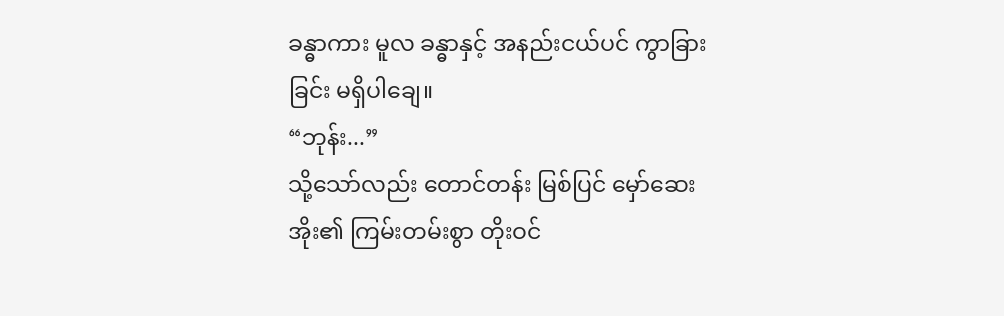ခန္ဓာကား မူလ ခန္ဓာနှင့် အနည်းငယ်ပင် ကွာခြားခြင်း မရှိပါချေ။
“ဘုန်း...”
သို့သော်လည်း တောင်တန်း မြစ်ပြင် မှော်ဆေးအိုး၏ ကြမ်းတမ်းစွာ တိုးဝင်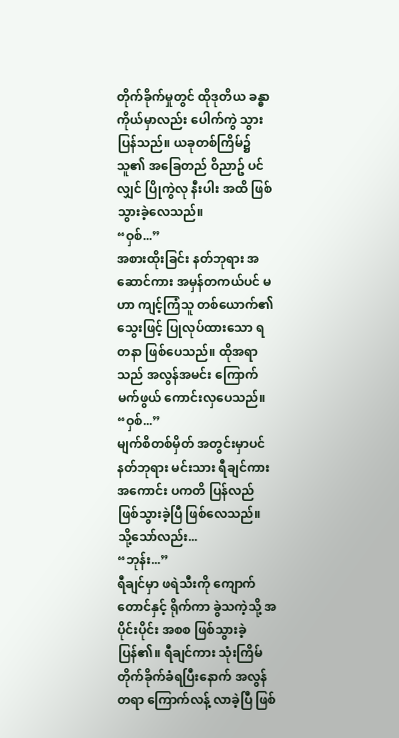တိုက်ခိုက်မှုတွင် ထိုဒုတိယ ခန္ဓာကိုယ်မှာလည်း ပေါက်ကွဲ သွားပြန်သည်။ ယခုတစ်ကြိမ်၌ သူ၏ အခြေတည် ဝိညာဥ် ပင်လျှင် ပြိုကွဲလု နီးပါး အထိ ဖြစ်သွားခဲ့လေသည်။
“ဝှစ်...”
အစားထိုးခြင်း နတ်ဘုရား အဆောင်ကား အမှန်တကယ်ပင် မဟာ ကျင့်ကြံသူ တစ်ယောက်၏ သွေးဖြင့် ပြုလုပ်ထားသော ရတနာ ဖြစ်ပေသည်။ ထိုအရာသည် အလွန်အမင်း ကြောက်မက်ဖွယ် ကောင်းလှပေသည်။
“ဝှစ်...”
မျက်စိတစ်မှိတ် အတွင်းမှာပင် နတ်ဘုရား မင်းသား ရီချင်ကား အကောင်း ပကတိ ပြန်လည် ဖြစ်သွားခဲ့ပြီ ဖြစ်လေသည်။
သို့သော်လည်း...
“ဘုန်း...”
ရီချင်မှာ ဖရဲသီးကို ကျောက်တောင်နှင့် ရိုက်ကာ ခွဲသကဲ့သို့ အပိုင်းပိုင်း အစစ ဖြစ်သွားခဲ့ပြန်၏။ ရီချင်ကား သုံးကြိမ် တိုက်ခိုက်ခံရပြီးနောက် အလွန်တရာ ကြောက်လန့် လာခဲ့ပြီ ဖြစ်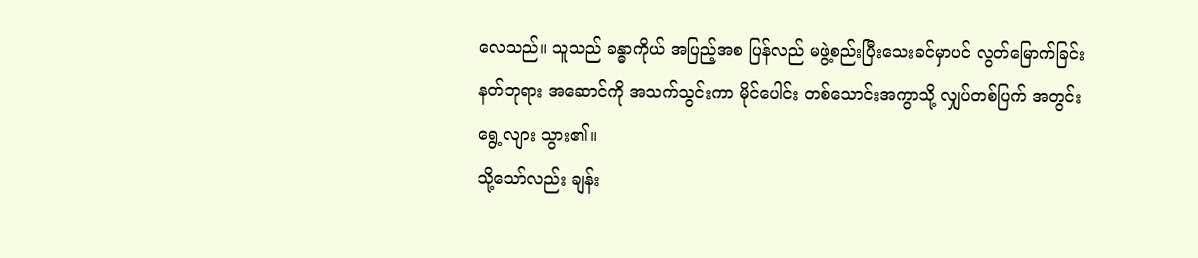လေသည်။ သူသည် ခန္ဓာကိုယ် အပြည့်အစ ပြန်လည် မဖွဲ့စည်းပြီးသေးခင်မှာပင် လွတ်မြောက်ခြင်း နတ်ဘုရား အဆောင်ကို အသက်သွင်းကာ မိုင်ပေါင်း တစ်သောင်းအကွာသို့ လျှပ်တစ်ပြက် အတွင်း ရွေ့လျား သွား၏။
သို့သော်လည်း ချန်း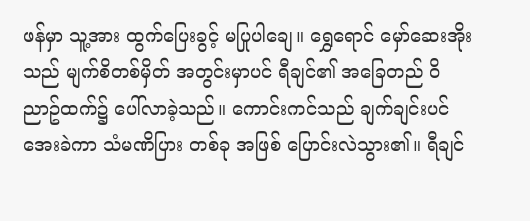ဖန်မှာ သူ့အား ထွက်ပြေးခွင့် မပြုပါချေ။ ရွှေရောင် မှော်ဆေးအိုးသည် မျက်စိတစ်မှိတ် အတွင်းမှာပင် ရီချင်၏ အခြေတည် ဝိညာဥ်ထက်၌ ပေါ်လာခဲ့သည်။ ကောင်းကင်သည် ချက်ချင်းပင် အေးခဲကာ သံမဏိပြား တစ်ခု အဖြစ် ပြောင်းလဲသွား၏။ ရီချင်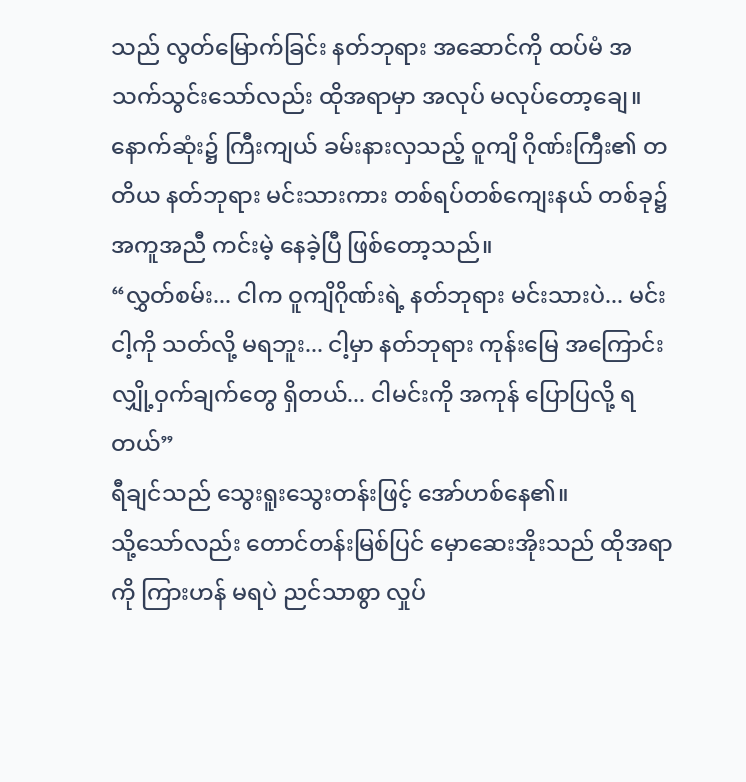သည် လွတ်မြောက်ခြင်း နတ်ဘုရား အဆောင်ကို ထပ်မံ အသက်သွင်းသော်လည်း ထိုအရာမှာ အလုပ် မလုပ်တော့ချေ။
နောက်ဆုံး၌ ကြီးကျယ် ခမ်းနားလှသည့် ဝူကျိ ဂိုဏ်းကြီး၏ တတိယ နတ်ဘုရား မင်းသားကား တစ်ရပ်တစ်ကျေးနယ် တစ်ခု၌ အကူအညီ ကင်းမဲ့ နေခဲ့ပြီ ဖြစ်တော့သည်။
“လွှတ်စမ်း... ငါက ဝူကျိဂိုဏ်းရဲ့ နတ်ဘုရား မင်းသားပဲ... မင်း ငါ့ကို သတ်လို့ မရဘူး... ငါ့မှာ နတ်ဘုရား ကုန်းမြေ အကြောင်း လျှို့ဝှက်ချက်တွေ ရှိတယ်... ငါမင်းကို အကုန် ပြောပြလို့ ရတယ်”
ရီချင်သည် သွေးရူးသွေးတန်းဖြင့် အော်ဟစ်နေ၏။
သို့သော်လည်း တောင်တန်းမြစ်ပြင် မှောဆေးအိုးသည် ထိုအရာကို ကြားဟန် မရပဲ ညင်သာစွာ လှုပ်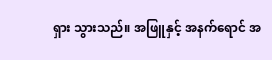ရှား သွားသည်။ အဖြူနှင့် အနက်ရောင် အ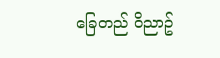ခြေတည် ဝိညာဥ်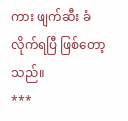ကား ဖျက်ဆီး ခံလိုက်ရပြီ ဖြစ်တော့သည်။
***